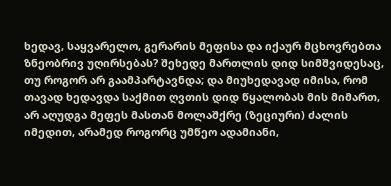ხედავ, საყვარელო, გერარის მეფისა და იქაურ მცხოვრებთა ზნეობრივ უღირსებას? შეხედე მართლის დიდ სიმშვიდესაც, თუ როგორ არ გაამპარტავნდა; და მიუხედავად იმისა, რომ თავად ხედავდა საქმით ღვთის დიდ წყალობას მის მიმართ, არ აღუდგა მეფეს მასთან მოლაშქრე (ზეციური) ძალის იმედით, არამედ როგორც უმწეო ადამიანი,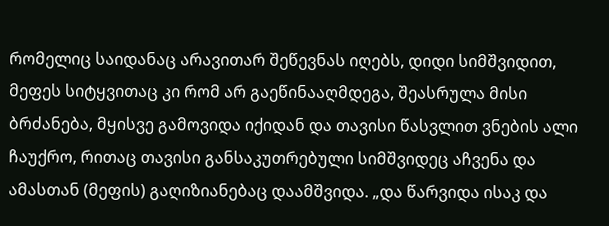რომელიც საიდანაც არავითარ შეწევნას იღებს, დიდი სიმშვიდით, მეფეს სიტყვითაც კი რომ არ გაეწინააღმდეგა, შეასრულა მისი ბრძანება, მყისვე გამოვიდა იქიდან და თავისი წასვლით ვნების ალი ჩაუქრო, რითაც თავისი განსაკუთრებული სიმშვიდეც აჩვენა და ამასთან (მეფის) გაღიზიანებაც დაამშვიდა. „და წარვიდა ისაკ და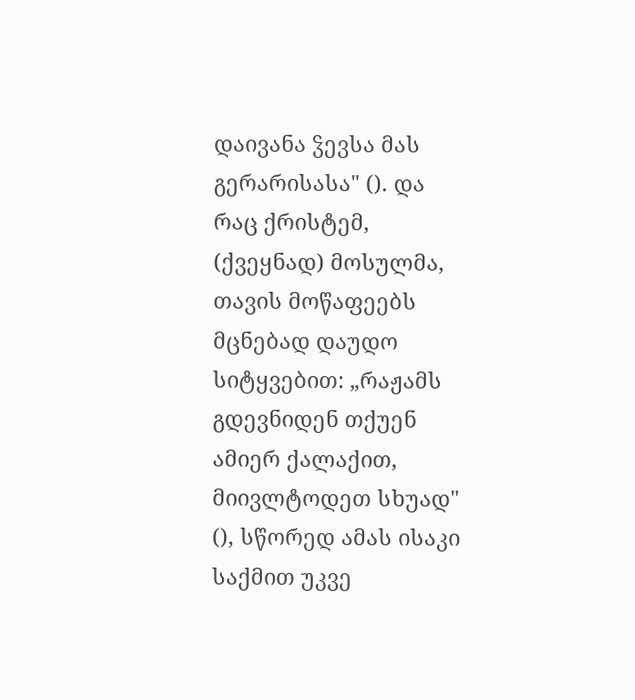დაივანა ჴევსა მას გერარისასა" (). და რაც ქრისტემ, (ქვეყნად) მოსულმა, თავის მოწაფეებს მცნებად დაუდო სიტყვებით: „რაჟამს გდევნიდენ თქუენ ამიერ ქალაქით, მიივლტოდეთ სხუად" (), სწორედ ამას ისაკი საქმით უკვე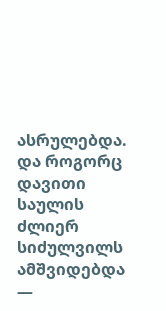ასრულებდა. და როგორც დავითი საულის ძლიერ სიძულვილს ამშვიდებდა —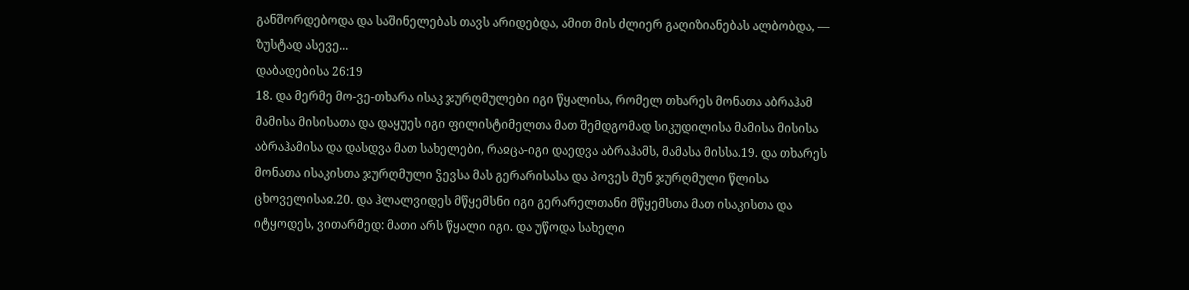განშორდებოდა და საშინელებას თავს არიდებდა, ამით მის ძლიერ გაღიზიანებას ალბობდა, — ზუსტად ასევე...
დაბადებისა 26:19
18. და მერმე მო-ვე-თხარა ისაკ ჯურღმულები იგი წყალისა, რომელ თხარეს მონათა აბრაჰამ მამისა მისისათა და დაყუეს იგი ფილისტიმელთა მათ შემდგომად სიკუდილისა მამისა მისისა აბრაჰამისა და დასდვა მათ სახელები, რაჲცა-იგი დაედვა აბრაჰამს, მამასა მისსა.19. და თხარეს მონათა ისაკისთა ჯურღმული ჴევსა მას გერარისასა და პოვეს მუნ ჯურღმული წლისა ცხოველისაჲ.20. და ჰლალვიდეს მწყემსნი იგი გერარელთანი მწყემსთა მათ ისაკისთა და იტყოდეს, ვითარმედ: მათი არს წყალი იგი. და უწოდა სახელი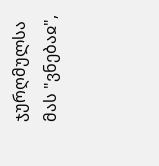ჯურღმულსა მას "ვნებაჲ",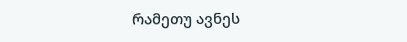რამეთუ ავნეს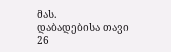მას.
დაბადებისა თავი 26